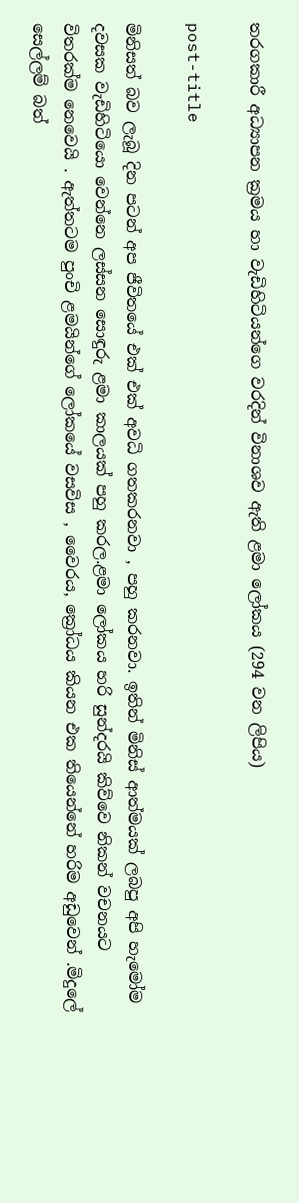තරගකාරී අධ්‍යාපන ක්‍රමය හා වැඩිහිටියන්ගෙ වරදින් විනාශව ඇති ළමා ලෝකය (294 වන ලිපිය)

post-title

මිනිසත් බව ලැබූ දින පටන් අප ජීවිතයේ එක් එක් අවධි ගතකරනවා , පහු කරනවා. ඉතින් මිනිස් ආත්මයක් ලබපු අපි හැමෝම දවසක වැඩිහිටියො වෙන්නෙ ලස්සන සොඳුරු ළමා කාලයක් පහු කරල.ළමා ලෝකය හරි සුන්දරයි කිව්වෙ නිකන් වචනයට විතරක්ම නෙවෙයි . ඇත්තටම පුංචි ළමයින්ගේ ලෝකයේ වසවිස , වෛරය, ක්‍රෝධය කියන එක තියෙන්නේ හරිම අඩුවෙන් .මිදුලේ සෙල්ලම් බත්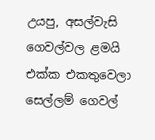උයපු, අසල්වැසි ගෙවල්වල ළමයි එක්ක එකතුවෙලා සෙල්ලම් ගෙවල්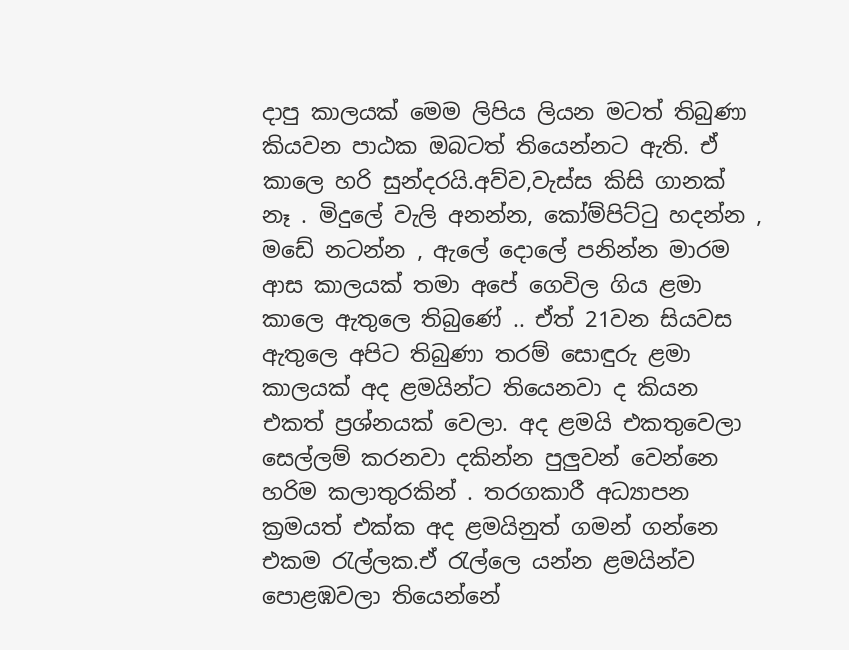දාපු කාලයක් මෙම ලිපිය ලියන මටත් තිබුණා කියවන පාඨක ඔබටත් තියෙන්නට ඇති. ඒ කාලෙ හරි සුන්දරයි.අව්ව,වැස්ස කිසි ගානක් නෑ . මිදුලේ වැලි අනන්න, කෝම්පිට්ටු හදන්න , මඩේ නටන්න , ඇලේ දොලේ පනින්න මාරම ආස කාලයක් තමා අපේ ගෙවිල ගිය ළමා කාලෙ ඇතුලෙ තිබුණේ .. ඒත් 21වන සියවස ඇතුලෙ අපිට තිබුණා තරම් සොඳුරු ළමා කාලයක් අද ළමයින්ට තියෙනවා ද කියන එකත් ප්‍රශ්නයක් වෙලා. අද ළමයි එකතුවෙලා සෙල්ලම් කරනවා දකින්න පුලුවන් වෙන්නෙ හරිම කලාතුරකින් . තරගකාරී අධ්‍යාපන ක්‍රමයත් එක්ක අද ළමයිනුත් ගමන් ගන්නෙ එකම රැල්ලක.ඒ රැල්ලෙ යන්න ළමයින්ව පොළඹවලා තියෙන්නේ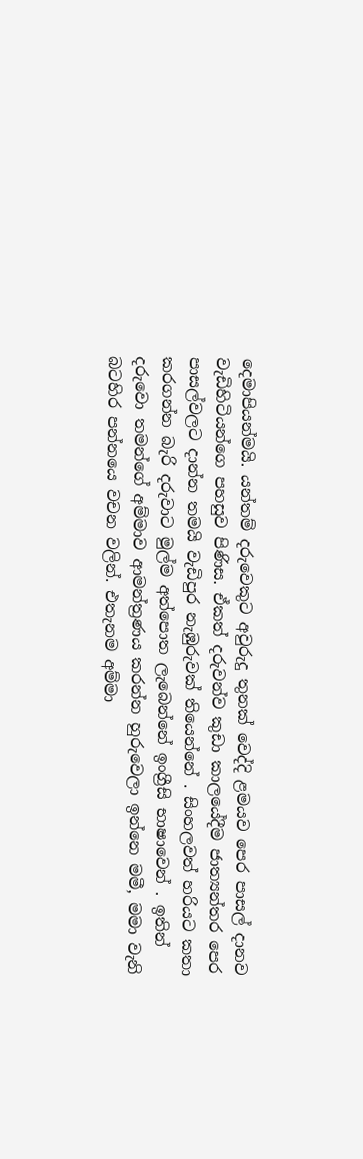දෙමාපියන්මයි. යන්තම් දරුවෙකුට අවුරුදු තුනක් වෙද්දි ළමයව පෙර පාසල් දානව වැඩිහිටියන්ගෙ පහසුව පිණිස. ඒකත් දරුවන්ව කුඩා කාලයේදීම ජාත්‍යන්තර පෙර පාසල්වලට දාන්න තමයි වැඩිපුර නැඹුරුවක් තියෙන්නේ . සිංහලවත් හරියට කතා කරගන්න බැරි දරුවාට මුල්ම අත්පොත ලැබෙන්නේ ඉංග්‍රීසි භාෂාවෙන් . ඉතින් දරුවො තමන්ගේ අම්මාව ආමන්ත්‍රණය කරන්න හුරුවෙලා ඉන්නෙ මමී, මමා වැනි බටහිර පන්නයෙ වචන වලින්. එතැනම අම්මා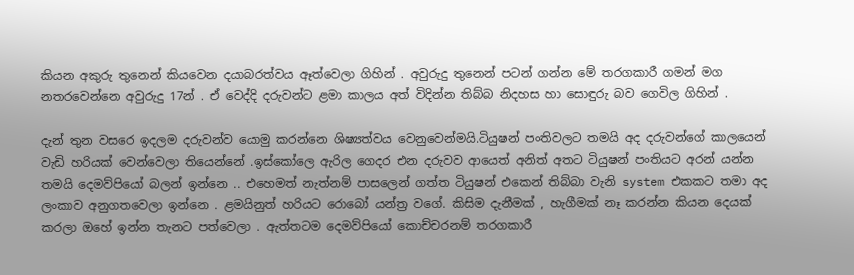කියන අකුරු තුනෙන් කියවෙන දයාබරත්වය ඈත්වෙලා ගිහින් . අවුරුදු තුනෙන් පටන් ගන්න මේ තරගකාරී ගමන් මග නතරවෙන්නෙ අවුරුදු 17න් . ඒ වෙද්දි දරුවන්ට ළමා කාලය අත් විදින්න තිබ්බ නිදහස හා සොඳුරු බව ගෙවිල ගිහින් .

දැන් තුන වසරෙ ඉදලම දරුවන්ව යොමු කරන්නෙ ශිෂ්‍යත්වය වෙනුවෙන්මයි.ටියුෂන් පංතිවලට තමයි අද දරුවන්ගේ කාලයෙන් වැඩි හරියක් වෙන්වෙලා තියෙන්නේ .ඉස්කෝලෙ ඇරිල ගෙදර එන දරුවව ආයෙත් අනිත් අතට ටියුෂන් පංතියට අරන් යන්න තමයි දෙමව්පියෝ බලන් ඉන්නෙ .. එහෙමත් නැත්නම් පාසලෙන් ගත්ත ටියුෂන් එකෙන් තිබ්බා වැනි system එකකට තමා අද ලංකාව අනුගතවෙලා ඉන්නෙ . ළමයිනුත් හරියට රොබෝ යන්ත්‍ර වගේ. කිසිම දැනීමක් , හැගීමක් නෑ කරන්න කියන දෙයක් කරලා ඔහේ ඉන්න තැනට පත්වෙලා . ඇත්තටම දෙමව්පියෝ කොච්චරනම් තරගකාරී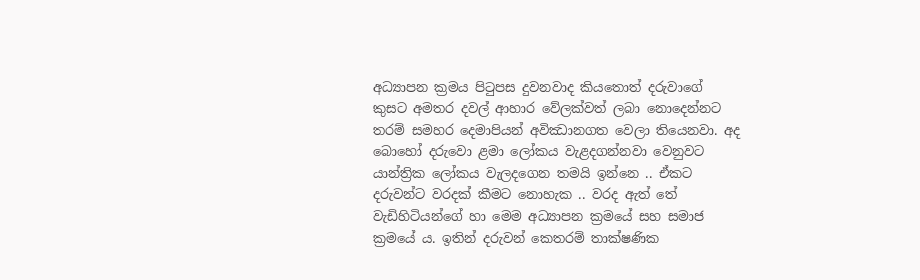අධ්‍යාපන ක්‍රමය පිටුපස දුවනවාද කියතොත් දරුවාගේ කුසට අමතර දවල් ආහාර වේලක්වත් ලබා නොදෙන්නට තරම් සමහර දෙමාපියන් අවිඣානගත වෙලා තියෙනවා. අද බොහෝ දරුවො ළමා ලෝකය වැළදගන්නවා වෙනුවට යාන්ත්‍රික ලෝකය වැලදගෙන තමයි ඉන්නෙ .. ඒකට දරුවන්ට වරදක් කීමට නොහැක .. වරද ඇත්‍ තේ වැඩිහිටියන්ගේ හා මෙම අධ්‍යාපන ක්‍රමයේ සහ සමාජ ක්‍රමයේ ය. ඉතින් දරුවන් කෙතරම් තාක්ෂණික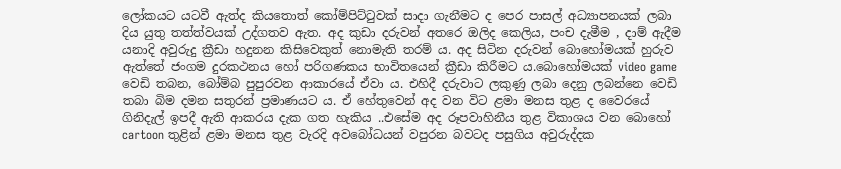ලෝකයට යටවී ඇත්ද කියතොත් කෝම්පිට්ටුවක් සාදා ගැනීමට ද පෙර පාසල් අධ්‍යාපනයක් ලබා දිය යුතු තත්ත්වයක් උද්ගතව ඇත. අද කුඩා දරුවන් අතරෙ ඔලිද කෙලිය, පංච දැමීම , දාම් ඇදීම යනාදි අවුරුදු ක්‍රීඩා හදුනන කිසිවෙකුත් නොමැති තරම් ය. අද සිටින දරුවන් බොහෝමයක් හුරුව ඇත්තේ ජංගම දුරකථනය හෝ පරිගණකය භාවිතයෙන් ක්‍රීඩා කිරීමට ය.බොහෝමයක් video game වෙඩි තබන, බෝම්බ පුපුරවන ආකාරයේ ඒවා ය. එහිදී දරුවාට ලකුණු ලබා දෙනු ලබන්නෙ වෙඩි තබා බිම දමන සතුරන් ප්‍රමාණයට ය. ඒ හේතුවෙන් අද වන විට ළමා මනස තුළ ද වෛරයේ ගිනිදැල් ඉපදී ඇති ආකරය දැක ගත හැකිය ..එසේම අද රූපවාහිනීය තුළ විකාශය වන බොහෝ cartoon තුළින් ළමා මනස තුළ වැරදි අවබෝධයන් වපුරන බවටද පසුගිය අවුරුද්දක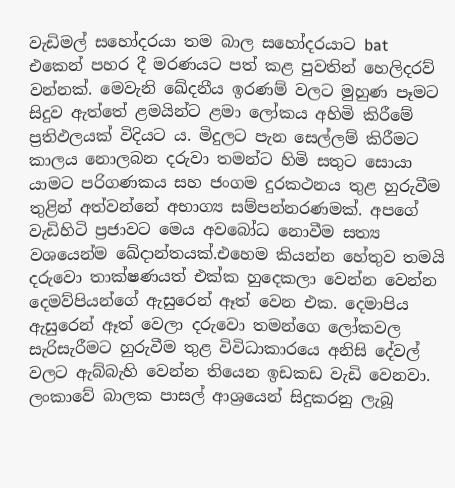වැඩිමල් සහෝදරයා තම බාල සහෝදරයාට bat එකෙන් පහර දී මරණයට පත් කළ පුවතින් හෙලිදරව් වන්නක්. මෙවැනි ඛේදනීය ඉරණම් වලට මුහුණ පෑමට සිදුව ඇත්තේ ළමයින්ට ළමා ලෝකය අහිමි කිරීමේ ප්‍රතිඵලයක් විදියට ය. මිදුලට පැන සෙල්ලම් කිරීමට කාලය නොලබන දරුවා තමන්ට හිමි සතුට සොයා යාමට පරිගණකය සහ ජංගම දුරකථනය තුළ හුරුවීම තුළින් අත්වන්නේ අභාග්‍ය සම්පන්නරණමක්. අපගේ වැඩිහිටි ප්‍රජාවට මෙය අවබෝධ නොවීම සත්‍ය වශයෙන්ම ඛේදාන්තයක්.එහෙම කියන්න හේතුව තමයි දරුවො තාක්ෂණයත් එක්ක හුදෙකලා වෙන්න වෙන්න දෙමව්පියන්ගේ ඇසුරෙන් ඈත් වෙන එක. දෙමාපිය ඇසුරෙන් ඈත් වෙලා දරුවො තමන්ගෙ ලෝකවල සැරිසැරීමට හුරුවීම තුළ විවිධාකාරයෙ අනිසි දේවල් වලට ඇබ්බැහි වෙන්න තියෙන ඉඩකඩ වැඩි වෙනවා. ලංකාවේ බාලක පාසල් ආශ්‍රයෙන් සිදුකරනු ලැබූ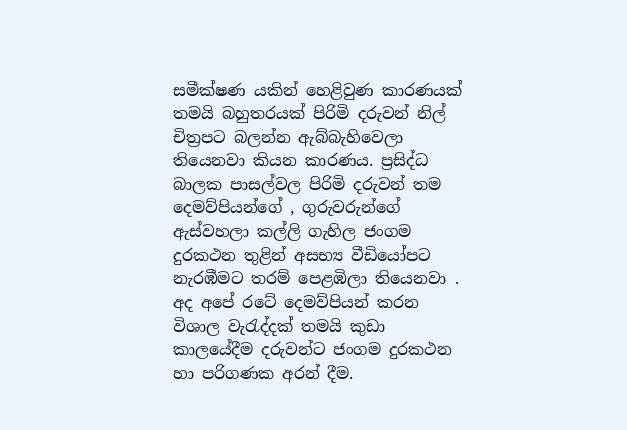සමීක්ෂණ යකින් හෙළිවුණ කාරණයක් තමයි බහුතරයක් පිරිමි දරුවන් නිල් චිත්‍රපට බලන්න ඇබ්බැහිවෙලා තියෙනවා කියන කාරණය. ප්‍රසිද්ධ බාලක පාසල්වල පිරිමි දරුවන් තම දෙමව්පියන්ගේ , ගුරුවරුන්ගේ ඇස්වහලා කල්ලි ගැහිල ජංගම දුරකථන තුළින් අසභ්‍ය වීඩියෝපට නැරඹීමට තරම් පෙළඹිලා තියෙනවා . අද අපේ රටේ දෙමව්පියන් කරන විශාල වැරැද්දක් තමයි කුඩා කාලයේදීම දරුවන්ට ජංගම දුරකථන හා පරිගණක අරන් දීම.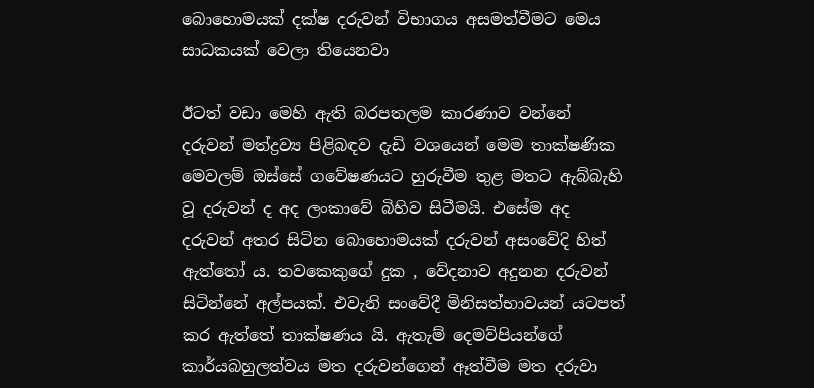බොහොමයක් දක්ෂ දරුවන් විභාගය අසමත්වීමට මෙය සාධකයක් වෙලා තියෙනවා

ඊටත් වඩා මෙහි ඇති බරපතලම කාරණාව වන්නේ දරුවන් මත්ද්‍රව්‍ය පිළිබඳව දැඩි වශයෙන් මෙම තාක්ෂණික මෙවලම් ඔස්සේ ගවේෂණයට හුරුවීම තුළ මතට ඇබ්බැහි වූ දරුවන් ද අද ලංකාවේ බිහිව සිටීමයි. එසේම අද දරුවන් අතර සිටින බොහොමයක් දරුවන් අසංවේදි හිත් ඇත්තෝ ය. තවකෙකුගේ දුක , වේදනාව අදුනන දරුවන් සිටින්නේ අල්පයක්. එවැනි සංවේදී මිනිසත්භාවයන් යටපත් කර ඇත්තේ තාක්ෂණය යි. ඇතැම් දෙමව්පියන්ගේ කාර්යබහුලත්වය මත දරුවන්ගෙන් ඈත්වීම මත දරුවා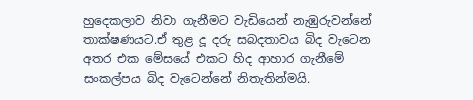හුදෙකලාව නිවා ගැනීමට වැඩියෙන් නැඹුරුවන්නේ තාක්ෂණයට.ඒ තුළ දූ දරු සබදතාවය බිද වැටෙන අතර එක මේසයේ එකට හිද ආහාර ගැනීමේ සංකල්පය බිද වැටෙන්නේ නිතැතින්මයි.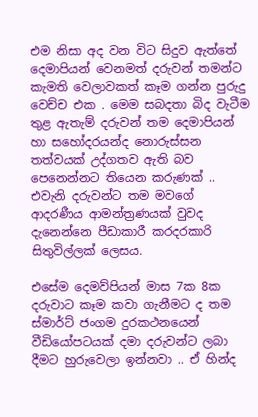එම නිසා අද වන විට සිදුව ඇත්තේ දෙමාපියන් වෙනමත් දරුවන් තමන්ට කැමති වෙලාවකත් කෑම ගන්න පුරුදු වෙච්ච එක . මෙම සබදතා බිද වැටීම තුළ ඇතැම් දරුවන් තම දෙමාපියන් හා සහෝදරයන්ද නොරුස්සන තත්වයක් උද්ගතව ඇති බව පෙනෙන්නට තියෙන කරුණක් .. එවැනි දරුවන්ට තම මවගේ ආදරණීය ආමන්ත්‍රණයක් වුවද දැනෙන්නෙ පීඩාකාරී කරදරකාරි සිතුවිල්ලක් ලෙසය.

එසේම දෙමව්පියන් මාස 7ක 8ක දරුවාට කෑම කවා ගැනීමට ද තම ස්මාර්ට් ජංගම දුරකථනයෙන් වීඩියෝපටයක් දමා දරුවන්ට ලබා දීමට හුරුවෙලා ඉන්නවා .. ඒ හින්ද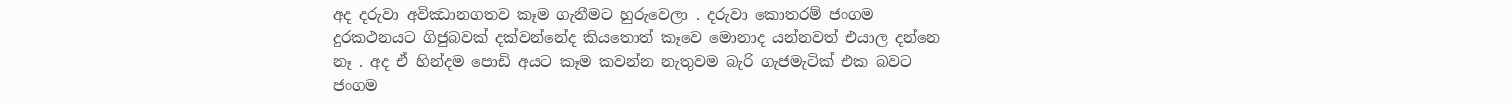අද දරුවා අවිඣානගතව කෑම ගැනීමට හුරුවෙලා . දරුවා කොතරම් ජංගම දුරකථනයට ගිජුබවක් දක්වන්නේද කියතොත් කෑවෙ මොනාද යන්නවත් එයාල දන්නෙ නෑ . අද ඒ හින්දම පොඩි අයට කෑම කවන්න නැතුවම බැරි ගැජමැටික් එක බවට ජංගම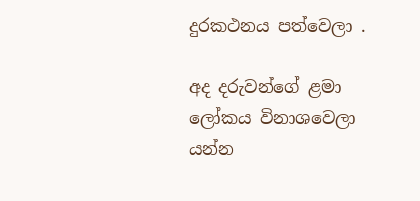දුරකථනය පත්වෙලා .

අද දරුවන්ගේ ළමා ලෝකය විනාශවෙලා යන්න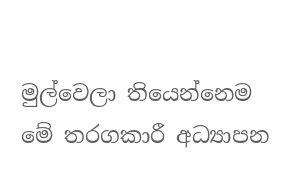මුල්වෙලා තියෙන්නෙම මේ තරගකාරී අධ්‍යාපන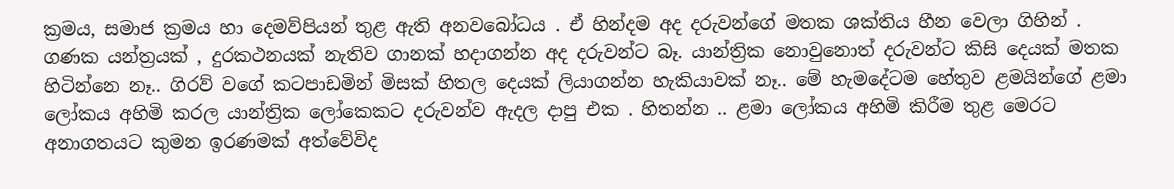ක්‍රමය, සමාජ ක්‍රමය හා දෙමව්පියන් තුළ ඇති අනවබෝධය . ඒ හින්දම අද දරුවන්ගේ මතක ශක්තිය හීන වෙලා ගිහින් . ගණක යන්ත්‍රයක් , දුරකථනයක් නැතිව ගානක් හදාගන්න අද දරුවන්ට බෑ. යාන්ත්‍රික නොවුනොත් දරුවන්ට කිසි දෙයක් මතක හිටින්නෙ නෑ.. ගිරව් වගේ කටපාඩමින් මිසක් හිතල දෙයක් ලියාගන්න හැකියාවක් නෑ.. මේ හැමදේටම හේතුව ළමයින්ගේ ළමා ලෝකය අහිමි කරල යාන්ත්‍රික ලෝකෙකට දරුවන්ව ඇදල දාපු එක . හිතන්න .. ළමා ලෝකය අහිමි කිරීම තුළ මෙරට අනාගතයට කුමන ඉරණමක් අත්වේවිද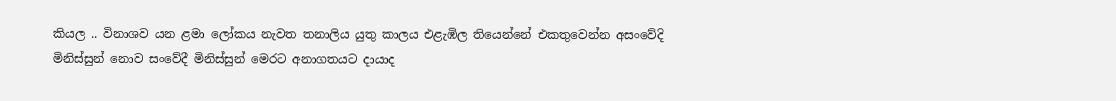කියල .. විනාශව යන ළමා ලෝකය නැවත තනාලිය යුතු කාලය එළැඹිල තියෙන්නේ එකතුවෙන්න අසංවේදි මිනිස්සුන් නොව සංවේදී මිනිස්සුන් මෙරට අනාගතයට දායාද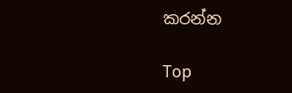කරන්න

Top